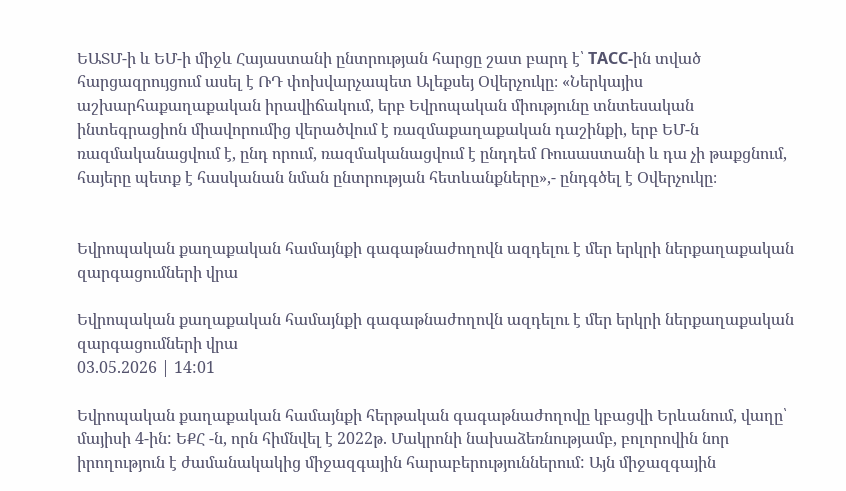ԵԱՏՄ-ի և ԵՄ-ի միջև Հայաստանի ընտրության հարցը շատ բարդ է՝ ТАСС-ին տված հարցազրույցում ասել է ՌԴ փոխվարչապետ Ալեքսեյ Օվերչուկը։ «Ներկայիս աշխարհաքաղաքական իրավիճակում, երբ Եվրոպական միությունը տնտեսական ինտեգրացիոն միավորումից վերածվում է ռազմաքաղաքական դաշինքի, երբ ԵՄ-ն ռազմականացվում է, ընդ որում, ռազմականացվում է ընդդեմ Ռուսաստանի և դա չի թաքցնում, հայերը պետք է հասկանան նման ընտրության հետևանքները»,- ընդգծել է Օվերչուկը։


Եվրոպական քաղաքական համայնքի գագաթնաժողովն ազդելու է մեր երկրի ներքաղաքական զարգացումների վրա

Եվրոպական քաղաքական համայնքի գագաթնաժողովն ազդելու է մեր երկրի ներքաղաքական զարգացումների վրա
03.05.2026 | 14:01

Եվրոպական քաղաքական համայնքի հերթական գագաթնաժողովը կբացվի Երևանում, վաղը՝ մայիսի 4-ին: ԵՔՀ -ն, որն հիմնվել է 2022թ. Մակրոնի նախաձեռնությամբ, բոլորովին նոր իրողություն է ժամանակակից միջազգային հարաբերություններում: Այն միջազգային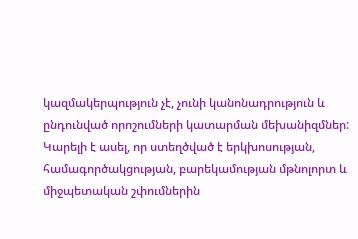կազմակերպություն չէ, չունի կանոնադրություն և ընդունված որոշումների կատարման մեխանիզմներ: Կարելի է ասել, որ ստեղծված է երկխոսության, համագործակցության, բարեկամության մթնոլորտ և միջպետական շփումներին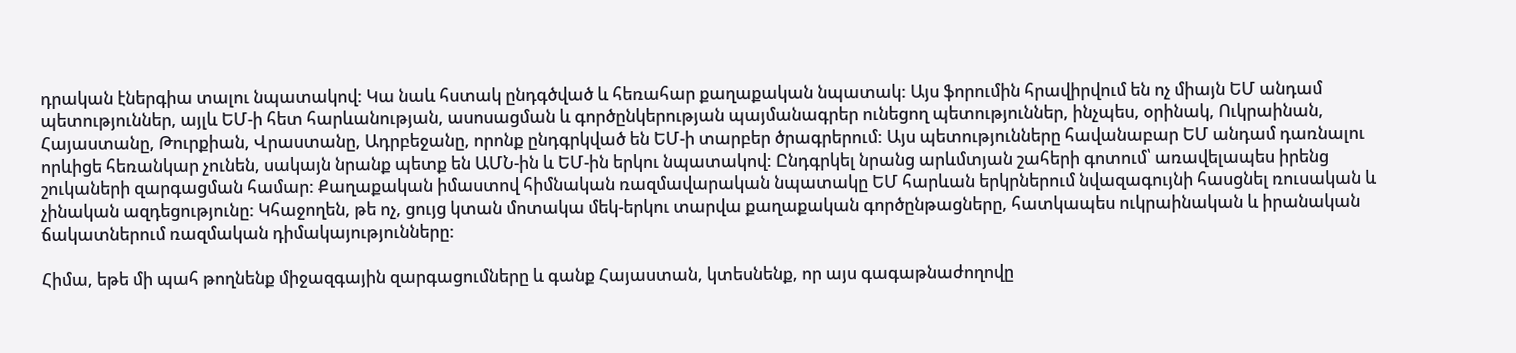դրական էներգիա տալու նպատակով: Կա նաև հստակ ընդգծված և հեռահար քաղաքական նպատակ: Այս ֆորումին հրավիրվում են ոչ միայն ԵՄ անդամ պետություններ, այլև ԵՄ-ի հետ հարևանության, ասոսացման և գործընկերության պայմանագրեր ունեցող պետություններ, ինչպես, օրինակ, Ուկրաինան, Հայաստանը, Թուրքիան, Վրաստանը, Ադրբեջանը, որոնք ընդգրկված են ԵՄ-ի տարբեր ծրագրերում: Այս պետությունները հավանաբար ԵՄ անդամ դառնալու որևիցե հեռանկար չունեն, սակայն նրանք պետք են ԱՄՆ-ին և ԵՄ-ին երկու նպատակով: Ընդգրկել նրանց արևմտյան շահերի գոտում՝ առավելապես իրենց շուկաների զարգացման համար: Քաղաքական իմաստով հիմնական ռազմավարական նպատակը ԵՄ հարևան երկրներում նվազագույնի հասցնել ռուսական և չինական ազդեցությունը: Կհաջողեն, թե ոչ, ցույց կտան մոտակա մեկ-երկու տարվա քաղաքական գործընթացները, հատկապես ուկրաինական և իրանական ճակատներում ռազմական դիմակայությունները:

Հիմա, եթե մի պահ թողնենք միջազգային զարգացումները և գանք Հայաստան, կտեսնենք, որ այս գագաթնաժողովը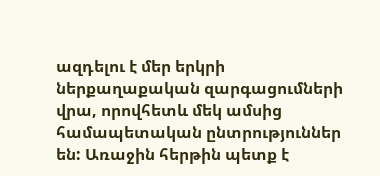ազդելու է մեր երկրի ներքաղաքական զարգացումների վրա, որովհետև մեկ ամսից համապետական ընտրություններ են: Առաջին հերթին պետք է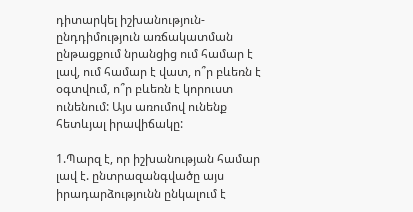դիտարկել իշխանություն-ընդդիմություն առճակատման ընթացքում նրանցից ում համար է լավ, ում համար է վատ, ո՞ր բևեռն է օգտվում, ո՞ր բևեռն է կորուստ ունենում: Այս առումով ունենք հետևյալ իրավիճակը:

1.Պարզ է, որ իշխանության համար լավ է. ընտրազանգվածը այս իրադարձությունն ընկալում է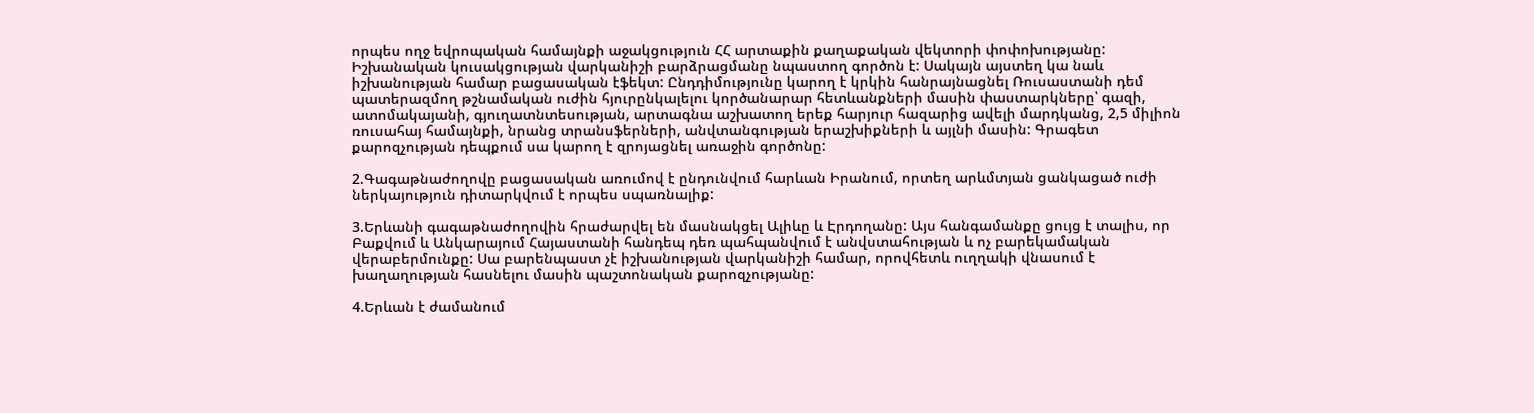որպես ողջ եվրոպական համայնքի աջակցություն ՀՀ արտաքին քաղաքական վեկտորի փոփոխությանը: Իշխանական կուսակցության վարկանիշի բարձրացմանը նպաստող գործոն է: Սակայն այստեղ կա նաև իշխանության համար բացասական էֆեկտ: Ընդդիմությունը կարող է կրկին հանրայնացնել Ռուսաստանի դեմ պատերազմող թշնամական ուժին հյուրընկալելու կործանարար հետևանքների մասին փաստարկները՝ գազի, ատոմակայանի, գյուղատնտեսության, արտագնա աշխատող երեք հարյուր հազարից ավելի մարդկանց, 2,5 միլիոն ռուսահայ համայնքի, նրանց տրանսֆերների, անվտանգության երաշխիքների և այլնի մասին: Գրագետ քարոզչության դեպքում սա կարող է զրոյացնել առաջին գործոնը:

2.Գագաթնաժողովը բացասական առումով է ընդունվում հարևան Իրանում, որտեղ արևմտյան ցանկացած ուժի ներկայություն դիտարկվում է որպես սպառնալիք:

3.Երևանի գագաթնաժողովին հրաժարվել են մասնակցել Ալիևը և Էրդողանը: Այս հանգամանքը ցույց է տալիս, որ Բաքվում և Անկարայում Հայաստանի հանդեպ դեռ պահպանվում է անվստահության և ոչ բարեկամական վերաբերմունքը: Սա բարենպաստ չէ իշխանության վարկանիշի համար, որովհետև ուղղակի վնասում է խաղաղության հասնելու մասին պաշտոնական քարոզչությանը:

4.Երևան է ժամանում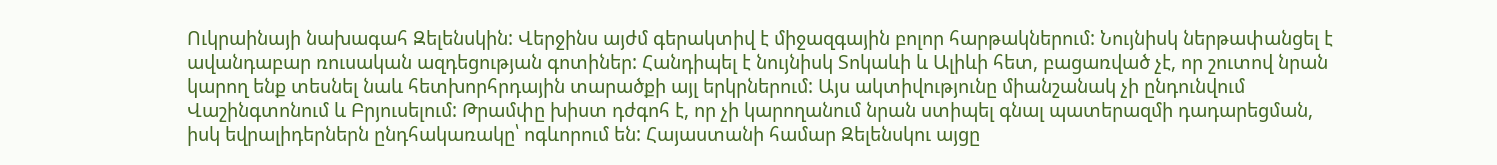Ուկրաինայի նախագահ Զելենսկին: Վերջինս այժմ գերակտիվ է միջազգային բոլոր հարթակներում: Նույնիսկ ներթափանցել է ավանդաբար ռուսական ազդեցության գոտիներ: Հանդիպել է նույնիսկ Տոկաևի և Ալիևի հետ, բացառված չէ, որ շուտով նրան կարող ենք տեսնել նաև հետխորհրդային տարածքի այլ երկրներում: Այս ակտիվությունը միանշանակ չի ընդունվում Վաշինգտոնում և Բրյուսելում: Թրամփը խիստ դժգոհ է, որ չի կարողանում նրան ստիպել գնալ պատերազմի դադարեցման, իսկ եվրալիդերներն ընդհակառակը՝ ոգևորում են: Հայաստանի համար Զելենսկու այցը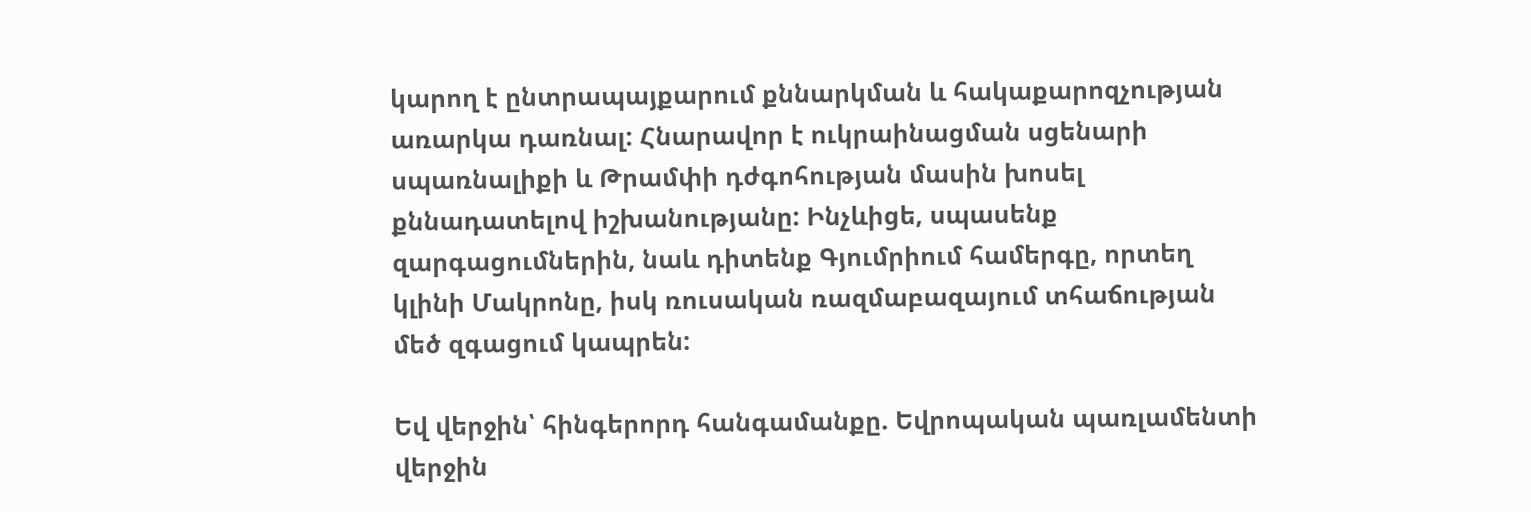կարող է ընտրապայքարում քննարկման և հակաքարոզչության առարկա դառնալ: Հնարավոր է ուկրաինացման սցենարի սպառնալիքի և Թրամփի դժգոհության մասին խոսել քննադատելով իշխանությանը: Ինչևիցե, սպասենք զարգացումներին, նաև դիտենք Գյումրիում համերգը, որտեղ կլինի Մակրոնը, իսկ ռուսական ռազմաբազայում տհաճության մեծ զգացում կապրեն:

Եվ վերջին՝ հինգերորդ հանգամանքը. Եվրոպական պառլամենտի վերջին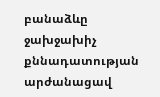բանաձևը ջախջախիչ քննադատության արժանացավ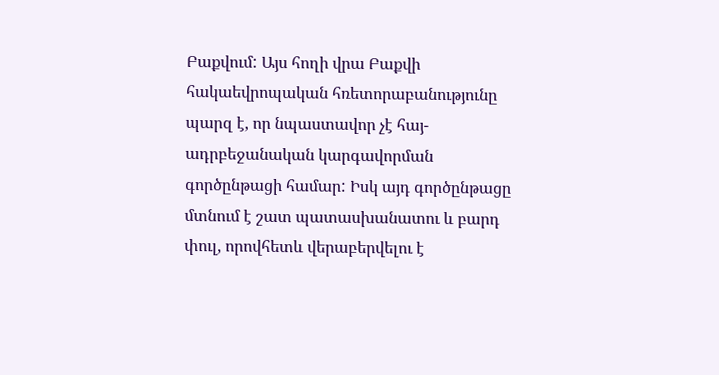Բաքվում: Այս հողի վրա Բաքվի հակաեվրոպական հռետորաբանությունը պարզ է, որ նպաստավոր չէ հայ-ադրբեջանական կարգավորման գործընթացի համար: Իսկ այդ գործընթացը մտնում է շատ պատասխանատու և բարդ փուլ, որովհետև վերաբերվելու է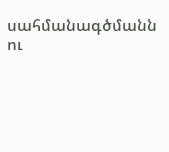սահմանագծմանն ու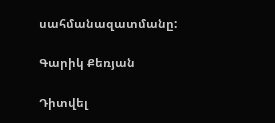սահմանազատմանը:

Գարիկ Քեռյան

Դիտվել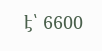է՝ 6600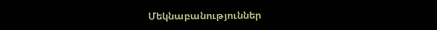Մեկնաբանություններ